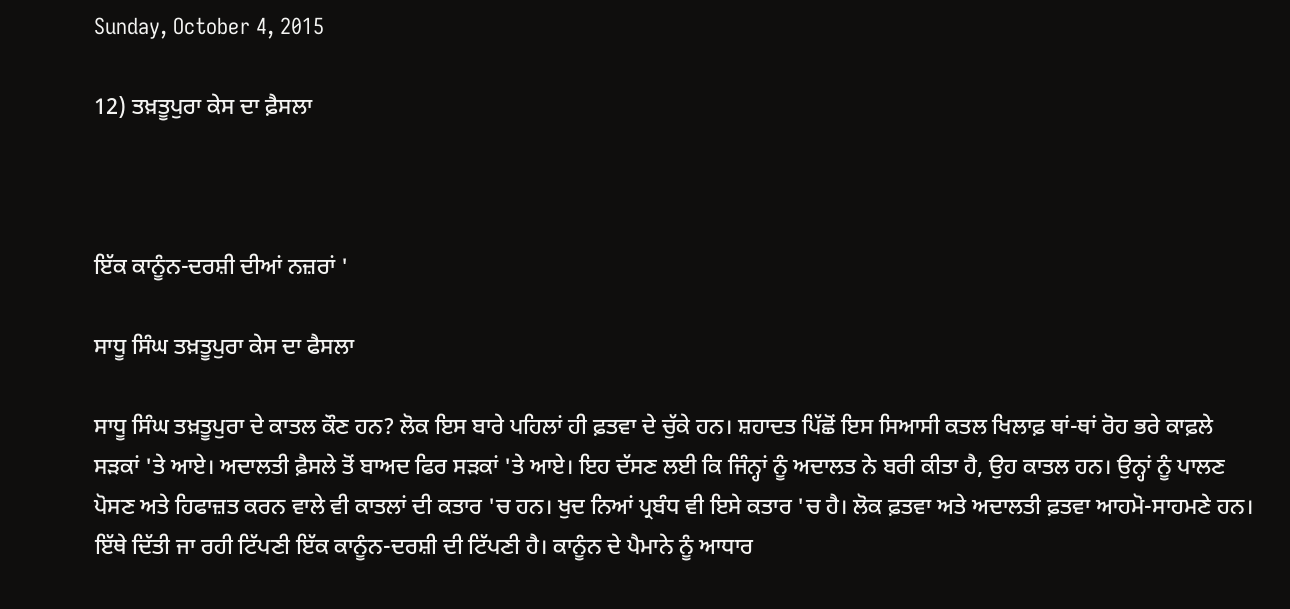Sunday, October 4, 2015

12) ਤਖ਼ਤੂਪੁਰਾ ਕੇਸ ਦਾ ਫ਼ੈਸਲਾ



ਇੱਕ ਕਾਨੂੰਨ-ਦਰਸ਼ੀ ਦੀਆਂ ਨਜ਼ਰਾਂ '

ਸਾਧੂ ਸਿੰਘ ਤਖ਼ਤੂਪੁਰਾ ਕੇਸ ਦਾ ਫੈਸਲਾ

ਸਾਧੂ ਸਿੰਘ ਤਖ਼ਤੂਪੁਰਾ ਦੇ ਕਾਤਲ ਕੌਣ ਹਨ? ਲੋਕ ਇਸ ਬਾਰੇ ਪਹਿਲਾਂ ਹੀ ਫ਼ਤਵਾ ਦੇ ਚੁੱਕੇ ਹਨ। ਸ਼ਹਾਦਤ ਪਿੱਛੋਂ ਇਸ ਸਿਆਸੀ ਕਤਲ ਖਿਲਾਫ਼ ਥਾਂ-ਥਾਂ ਰੋਹ ਭਰੇ ਕਾਫ਼ਲੇ ਸੜਕਾਂ 'ਤੇ ਆਏ। ਅਦਾਲਤੀ ਫ਼ੈਸਲੇ ਤੋਂ ਬਾਅਦ ਫਿਰ ਸੜਕਾਂ 'ਤੇ ਆਏ। ਇਹ ਦੱਸਣ ਲਈ ਕਿ ਜਿੰਨ੍ਹਾਂ ਨੂੰ ਅਦਾਲਤ ਨੇ ਬਰੀ ਕੀਤਾ ਹੈ, ਉਹ ਕਾਤਲ ਹਨ। ਉਨ੍ਹਾਂ ਨੂੰ ਪਾਲਣ ਪੋਸਣ ਅਤੇ ਹਿਫਾਜ਼ਤ ਕਰਨ ਵਾਲੇ ਵੀ ਕਾਤਲਾਂ ਦੀ ਕਤਾਰ 'ਚ ਹਨ। ਖੁਦ ਨਿਆਂ ਪ੍ਰਬੰਧ ਵੀ ਇਸੇ ਕਤਾਰ 'ਚ ਹੈ। ਲੋਕ ਫ਼ਤਵਾ ਅਤੇ ਅਦਾਲਤੀ ਫ਼ਤਵਾ ਆਹਮੋ-ਸਾਹਮਣੇ ਹਨ। ਇੱਥੇ ਦਿੱਤੀ ਜਾ ਰਹੀ ਟਿੱਪਣੀ ਇੱਕ ਕਾਨੂੰਨ-ਦਰਸ਼ੀ ਦੀ ਟਿੱਪਣੀ ਹੈ। ਕਾਨੂੰਨ ਦੇ ਪੈਮਾਨੇ ਨੂੰ ਆਧਾਰ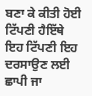ਬਣਾ ਕੇ ਕੀਤੀ ਹੋਈ ਟਿੱਪਣੀ ਹੈਇੱਥੇ ਇਹ ਟਿੱਪਣੀ ਇਹ ਦਰਸਾਉਣ ਲਈ ਛਾਪੀ ਜਾ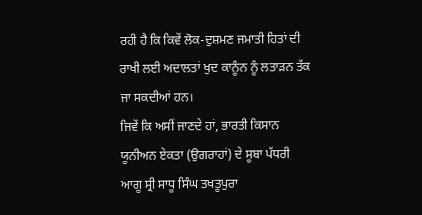ਰਹੀ ਹੈ ਕਿ ਕਿਵੇਂ ਲੋਕ-ਦੁਸ਼ਮਣ ਜਮਾਤੀ ਹਿਤਾਂ ਦੀ ਰਾਖੀ ਲਈ ਅਦਾਲਤਾਂ ਖੁਦ ਕਾਨੂੰਨ ਨੂੰ ਲਤਾੜਨ ਤੱਕ ਜਾ ਸਕਦੀਆਂ ਹਨ।
ਜਿਵੇਂ ਕਿ ਅਸੀਂ ਜਾਣਦੇ ਹਾਂ, ਭਾਰਤੀ ਕਿਸਾਨ ਯੂਨੀਅਨ ਏਕਤਾ (ਉਗਰਾਹਾਂ) ਦੇ ਸੂਬਾ ਪੱਧਰੀ ਆਗੂ ਸ੍ਰੀ ਸਾਧੂ ਸਿੰਘ ਤਖਤੂਪੁਰਾ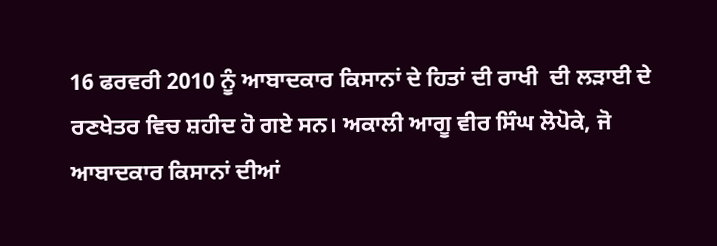16 ਫਰਵਰੀ 2010 ਨੂੰ ਆਬਾਦਕਾਰ ਕਿਸਾਨਾਂ ਦੇ ਹਿਤਾਂ ਦੀ ਰਾਖੀ  ਦੀ ਲੜਾਈ ਦੇ ਰਣਖੇਤਰ ਵਿਚ ਸ਼ਹੀਦ ਹੋ ਗਏ ਸਨ। ਅਕਾਲੀ ਆਗੂ ਵੀਰ ਸਿੰਘ ਲੋਪੋਕੇ, ਜੋ ਆਬਾਦਕਾਰ ਕਿਸਾਨਾਂ ਦੀਆਂ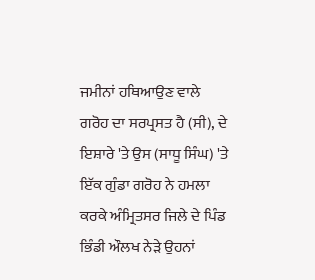ਜਮੀਨਾਂ ਹਥਿਆਉਣ ਵਾਲੇ ਗਰੋਹ ਦਾ ਸਰਪ੍ਰਸਤ ਹੈ (ਸੀ), ਦੇ ਇਸ਼ਾਰੇ 'ਤੇ ਉਸ (ਸਾਧੂ ਸਿੰਘ) 'ਤੇ ਇੱਕ ਗੁੰਡਾ ਗਰੋਹ ਨੇ ਹਮਲਾ ਕਰਕੇ ਅੰਮ੍ਰਿਤਸਰ ਜਿਲੇ ਦੇ ਪਿੰਡ ਭਿੰਡੀ ਔਲਖ ਨੇੜੇ ਉਹਨਾਂ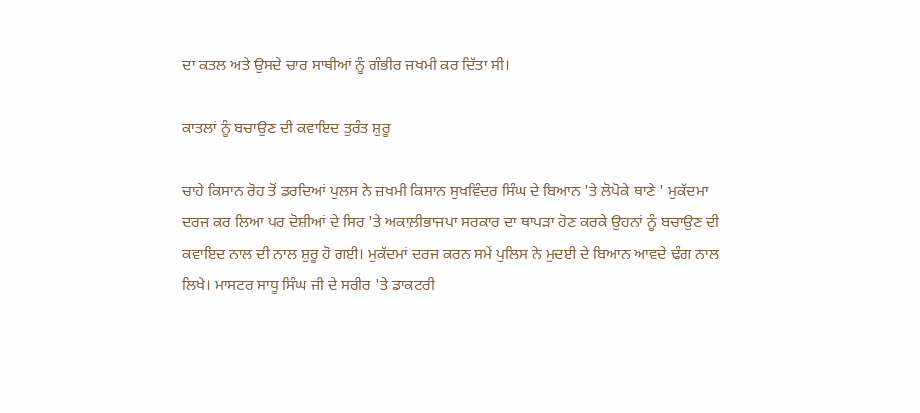ਦਾ ਕਤਲ ਅਤੇ ਉਸਦੇ ਚਾਰ ਸਾਥੀਆਂ ਨੂੰ ਗੰਭੀਰ ਜਖਮੀ ਕਰ ਦਿੱਤਾ ਸੀ।

ਕਾਤਲਾਂ ਨੂੰ ਬਚਾਉਣ ਦੀ ਕਵਾਇਦ ਤੁਰੰਤ ਸ਼ੁਰੂ

ਚਾਹੇ ਕਿਸਾਨ ਰੋਹ ਤੋਂ ਡਰਦਿਆਂ ਪੁਲਸ ਨੇ ਜ਼ਖਮੀ ਕਿਸਾਨ ਸੁਖਵਿੰਦਰ ਸਿੰਘ ਦੇ ਬਿਆਨ 'ਤੇ ਲੋਪੋਕੇ ਥਾਣੇ ' ਮੁਕੱਦਮਾ ਦਰਜ ਕਰ ਲਿਆ ਪਰ ਦੋਸ਼ੀਆਂ ਦੇ ਸਿਰ 'ਤੇ ਅਕਾਲੀਭਾਜਪਾ ਸਰਕਾਰ ਦਾ ਥਾਪੜਾ ਹੋਣ ਕਰਕੇ ਉਹਨਾਂ ਨੂੰ ਬਚਾਉਣ ਦੀ ਕਵਾਇਦ ਨਾਲ ਦੀ ਨਾਲ ਸ਼ੁਰੂ ਹੋ ਗਈ। ਮੁਕੱਦਮਾਂ ਦਰਜ ਕਰਨ ਸਮੇਂ ਪੁਲਿਸ ਨੇ ਮੁਦਈ ਦੇ ਬਿਆਨ ਆਵਦੇ ਢੰਗ ਨਾਲ ਲਿਖੇ। ਮਾਸਟਰ ਸਾਧੂ ਸਿੰਘ ਜੀ ਦੇ ਸਰੀਰ 'ਤੇ ਡਾਕਟਰੀ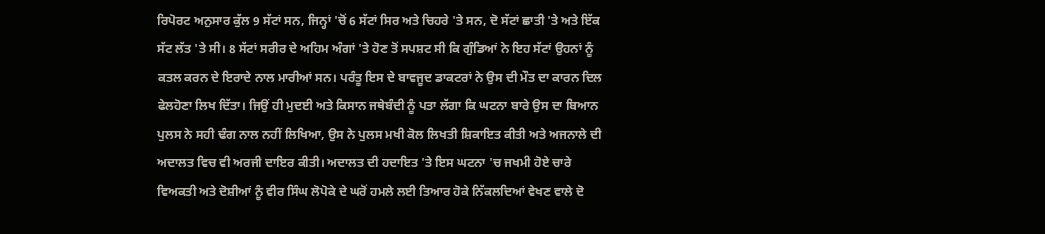ਰਿਪੋਰਟ ਅਨੁਸਾਰ ਕੁੱਲ 9 ਸੱਟਾਂ ਸਨ, ਜਿਨ੍ਹਾਂ 'ਚੋਂ 6 ਸੱਟਾਂ ਸਿਰ ਅਤੇ ਚਿਹਰੇ 'ਤੇ ਸਨ, ਦੋ ਸੱਟਾਂ ਛਾਤੀ 'ਤੇ ਅਤੇ ਇੱਕ ਸੱਟ ਲੱਤ 'ਤੇ ਸੀ। 8 ਸੱਟਾਂ ਸਰੀਰ ਦੇ ਅਹਿਮ ਅੰਗਾਂ 'ਤੇ ਹੋਣ ਤੋਂ ਸਪਸ਼ਟ ਸੀ ਕਿ ਗੁੰਡਿਆਂ ਨੇ ਇਹ ਸੱਟਾਂ ਉਹਨਾਂ ਨੂੰ ਕਤਲ ਕਰਨ ਦੇ ਇਰਾਦੇ ਨਾਲ ਮਾਰੀਆਂ ਸਨ। ਪਰੰਤੂ ਇਸ ਦੇ ਬਾਵਜੂਦ ਡਾਕਟਰਾਂ ਨੇ ਉਸ ਦੀ ਮੌਤ ਦਾ ਕਾਰਨ ਦਿਲ ਫੇਲਹੋਣਾ ਲਿਖ ਦਿੱਤਾ। ਜਿਉਂ ਹੀ ਮੁਦਈ ਅਤੇ ਕਿਸਾਨ ਜਥੇਬੰਦੀ ਨੂੰ ਪਤਾ ਲੱਗਾ ਕਿ ਘਟਨਾ ਬਾਰੇ ਉਸ ਦਾ ਬਿਆਨ ਪੁਲਸ ਨੇ ਸਹੀ ਢੰਗ ਨਾਲ ਨਹੀਂ ਲਿਖਿਆ, ਉਸ ਨੇ ਪੁਲਸ ਮਖੀ ਕੋਲ ਲਿਖਤੀ ਸ਼ਿਕਾਇਤ ਕੀਤੀ ਅਤੇ ਅਜਨਾਲੇ ਦੀ ਅਦਾਲਤ ਵਿਚ ਵੀ ਅਰਜੀ ਦਾਇਰ ਕੀਤੀ। ਅਦਾਲਤ ਦੀ ਹਦਾਇਤ 'ਤੇ ਇਸ ਘਟਨਾ 'ਚ ਜਖਮੀ ਹੋਏ ਚਾਰੇ ਵਿਅਕਤੀ ਅਤੇ ਦੋਸ਼ੀਆਂ ਨੂੰ ਵੀਰ ਸਿੰਘ ਲੋਪੋਕੇ ਦੇ ਘਰੋਂ ਹਮਲੇ ਲਈ ਤਿਆਰ ਹੋਕੇ ਨਿੱਕਲਦਿਆਂ ਵੇਖਣ ਵਾਲੇ ਦੋ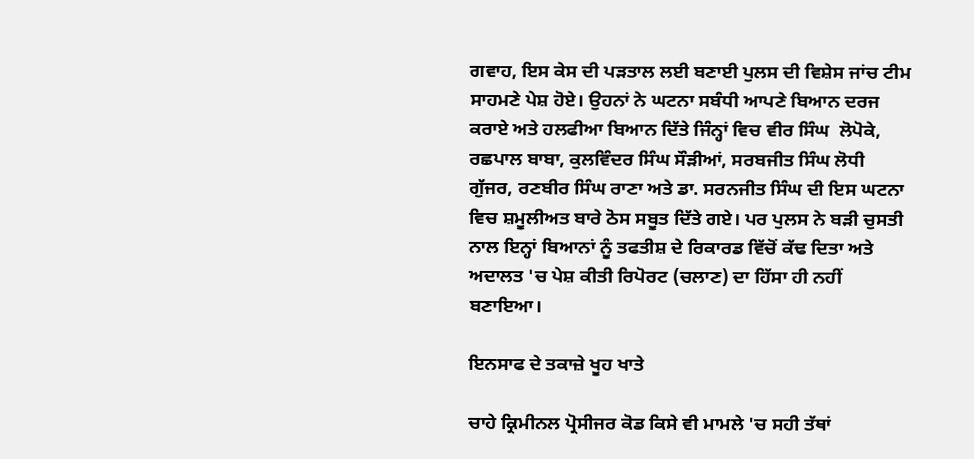ਗਵਾਹ, ਇਸ ਕੇਸ ਦੀ ਪੜਤਾਲ ਲਈ ਬਣਾਈ ਪੁਲਸ ਦੀ ਵਿਸ਼ੇਸ ਜਾਂਚ ਟੀਮ ਸਾਹਮਣੇ ਪੇਸ਼ ਹੋਏ। ਉਹਨਾਂ ਨੇ ਘਟਨਾ ਸਬੰਧੀ ਆਪਣੇ ਬਿਆਨ ਦਰਜ ਕਰਾਏ ਅਤੇ ਹਲਫੀਆ ਬਿਆਨ ਦਿੱਤੇ ਜਿੰਨ੍ਹਾਂ ਵਿਚ ਵੀਰ ਸਿੰਘ  ਲੋਪੋਕੇ, ਰਛਪਾਲ ਬਾਬਾ, ਕੁਲਵਿੰਦਰ ਸਿੰਘ ਸੌੜੀਆਂ, ਸਰਬਜੀਤ ਸਿੰਘ ਲੋਧੀ ਗੁੱਜਰ, ਰਣਬੀਰ ਸਿੰਘ ਰਾਣਾ ਅਤੇ ਡਾ. ਸਰਨਜੀਤ ਸਿੰਘ ਦੀ ਇਸ ਘਟਨਾ ਵਿਚ ਸ਼ਮੂਲੀਅਤ ਬਾਰੇ ਠੋਸ ਸਬੂਤ ਦਿੱਤੇ ਗਏ। ਪਰ ਪੁਲਸ ਨੇ ਬੜੀ ਚੁਸਤੀ ਨਾਲ ਇਨ੍ਹਾਂ ਬਿਆਨਾਂ ਨੂੰ ਤਫਤੀਸ਼ ਦੇ ਰਿਕਾਰਡ ਵਿੱਚੋਂ ਕੱਢ ਦਿਤਾ ਅਤੇ ਅਦਾਲਤ 'ਚ ਪੇਸ਼ ਕੀਤੀ ਰਿਪੋਰਟ (ਚਲਾਣ) ਦਾ ਹਿੱਸਾ ਹੀ ਨਹੀਂ ਬਣਾਇਆ।

ਇਨਸਾਫ ਦੇ ਤਕਾਜ਼ੇ ਖੂਹ ਖਾਤੇ

ਚਾਹੇ ਕ੍ਰਿਮੀਨਲ ਪ੍ਰੋਸੀਜਰ ਕੋਡ ਕਿਸੇ ਵੀ ਮਾਮਲੇ 'ਚ ਸਹੀ ਤੱਥਾਂ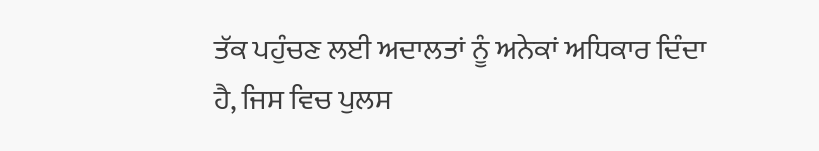ਤੱਕ ਪਹੁੰਚਣ ਲਈ ਅਦਾਲਤਾਂ ਨੂੰ ਅਨੇਕਾਂ ਅਧਿਕਾਰ ਦਿੰਦਾ ਹੈ, ਜਿਸ ਵਿਚ ਪੁਲਸ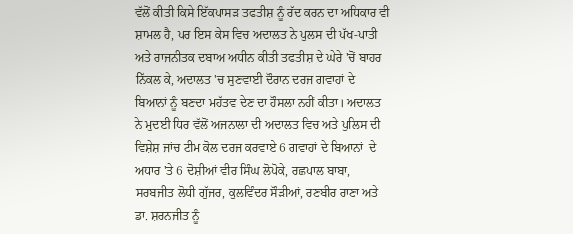ਵੱਲੋਂ ਕੀਤੀ ਕਿਸੇ ਇੱਕਪਾਸੜ ਤਫਤੀਸ਼ ਨੂੰ ਰੱਦ ਕਰਨ ਦਾ ਅਧਿਕਾਰ ਵੀ ਸ਼ਾਮਲ ਹੈ, ਪਰ ਇਸ ਕੇਸ ਵਿਚ ਅਦਾਲਤ ਨੇ ਪੁਲਸ ਦੀ ਪੱਖ-ਪਾਤੀ ਅਤੇ ਰਾਜਨੀਤਕ ਦਬਾਅ ਅਧੀਨ ਕੀਤੀ ਤਫਤੀਸ਼ ਦੇ ਘੇਰੇ 'ਚੋਂ ਬਾਹਰ ਨਿੱਕਲ ਕੇ, ਅਦਾਲਤ 'ਚ ਸੁਣਵਾਈ ਦੌਰਾਨ ਦਰਜ ਗਵਾਹਾਂ ਦੇ ਬਿਆਨਾਂ ਨੂੰ ਬਣਦਾ ਮਹੱਤਵ ਦੇਣ ਦਾ ਹੌਸਲਾ ਨਹੀਂ ਕੀਤਾ। ਅਦਾਲਤ ਨੇ ਮੁਦਈ ਧਿਰ ਵੱਲੋਂ ਅਜਨਾਲਾ ਦੀ ਅਦਾਲਤ ਵਿਚ ਅਤੇ ਪੁਲਿਸ ਦੀ ਵਿਸ਼ੇਸ਼ ਜਾਂਚ ਟੀਮ ਕੋਲ ਦਰਜ ਕਰਵਾਏ 6 ਗਵਾਹਾਂ ਦੇ ਬਿਆਨਾਂ  ਦੇ ਅਧਾਰ 'ਤੇ 6 ਦੋਸ਼ੀਆਂ ਵੀਰ ਸਿੰਘ ਲੋਪੋਕੇ, ਰਛਪਾਲ ਬਾਬਾ, ਸਰਬਜੀਤ ਲੋਧੀ ਗੁੱਜਰ, ਕੁਲਵਿੰਦਰ ਸੌੜੀਆਂ, ਰਣਬੀਰ ਰਾਣਾ ਅਤੇ ਡਾ. ਸ਼ਰਨਜੀਤ ਨੂੰ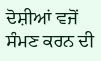ਦੋਸ਼ੀਆਂ ਵਜੋਂ ਸੰਮਣ ਕਰਨ ਦੀ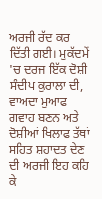ਅਰਜੀ ਰੱਦ ਕਰ ਦਿੱਤੀ ਗਈ। ਮੁਕੱਦਮੇਂ 'ਚ ਦਰਜ ਇੱਕ ਦੋਸ਼ੀ ਸੰਦੀਪ ਕੁਰਾਲਾ ਦੀ, ਵਾਅਦਾ ਮੁਆਫ ਗਵਾਹ ਬਣਨ ਅਤੇ  ਦੋਸ਼ੀਆਂ ਖਿਲਾਫ ਤੱਥਾਂ ਸਹਿਤ ਸ਼ਹਾਦਤ ਦੇਣ ਦੀ ਅਰਜੀ ਇਹ ਕਹਿ ਕੇ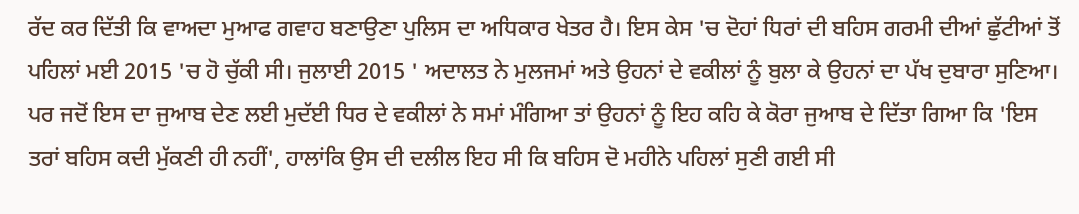ਰੱਦ ਕਰ ਦਿੱਤੀ ਕਿ ਵਾਅਦਾ ਮੁਆਫ ਗਵਾਹ ਬਣਾਉਣਾ ਪੁਲਿਸ ਦਾ ਅਧਿਕਾਰ ਖੇਤਰ ਹੈ। ਇਸ ਕੇਸ 'ਚ ਦੋਹਾਂ ਧਿਰਾਂ ਦੀ ਬਹਿਸ ਗਰਮੀ ਦੀਆਂ ਛੁੱਟੀਆਂ ਤੋਂ ਪਹਿਲਾਂ ਮਈ 2015 'ਚ ਹੋ ਚੁੱਕੀ ਸੀ। ਜੁਲਾਈ 2015 ' ਅਦਾਲਤ ਨੇ ਮੁਲਜਮਾਂ ਅਤੇ ਉਹਨਾਂ ਦੇ ਵਕੀਲਾਂ ਨੂੰ ਬੁਲਾ ਕੇ ਉਹਨਾਂ ਦਾ ਪੱਖ ਦੁਬਾਰਾ ਸੁਣਿਆ। ਪਰ ਜਦੋਂ ਇਸ ਦਾ ਜੁਆਬ ਦੇਣ ਲਈ ਮੁਦੱਈ ਧਿਰ ਦੇ ਵਕੀਲਾਂ ਨੇ ਸਮਾਂ ਮੰਗਿਆ ਤਾਂ ਉਹਨਾਂ ਨੂੰ ਇਹ ਕਹਿ ਕੇ ਕੋਰਾ ਜੁਆਬ ਦੇ ਦਿੱਤਾ ਗਿਆ ਕਿ 'ਇਸ ਤਰਾਂ ਬਹਿਸ ਕਦੀ ਮੁੱਕਣੀ ਹੀ ਨਹੀਂ', ਹਾਲਾਂਕਿ ਉਸ ਦੀ ਦਲੀਲ ਇਹ ਸੀ ਕਿ ਬਹਿਸ ਦੋ ਮਹੀਨੇ ਪਹਿਲਾਂ ਸੁਣੀ ਗਈ ਸੀ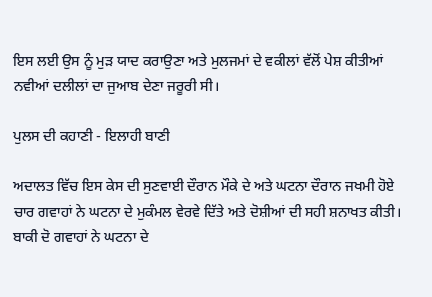ਇਸ ਲਈ ਉਸ ਨੂੰ ਮੁੜ ਯਾਦ ਕਰਾਉਣਾ ਅਤੇ ਮੁਲਜਮਾਂ ਦੇ ਵਕੀਲਾਂ ਵੱਲੋਂ ਪੇਸ਼ ਕੀਤੀਆਂ ਨਵੀਆਂ ਦਲੀਲਾਂ ਦਾ ਜੁਆਬ ਦੇਣਾ ਜਰੂਰੀ ਸੀ।

ਪੁਲਸ ਦੀ ਕਹਾਣੀ - ਇਲਾਹੀ ਬਾਣੀ

ਅਦਾਲਤ ਵਿੱਚ ਇਸ ਕੇਸ ਦੀ ਸੁਣਵਾਈ ਦੌਰਾਨ ਮੌਕੇ ਦੇ ਅਤੇ ਘਟਨਾ ਦੌਰਾਨ ਜਖਮੀ ਹੋਏ ਚਾਰ ਗਵਾਹਾਂ ਨੇ ਘਟਨਾ ਦੇ ਮੁਕੰਮਲ ਵੇਰਵੇ ਦਿੱਤੇ ਅਤੇ ਦੋਸ਼ੀਆਂ ਦੀ ਸਹੀ ਸ਼ਨਾਖਤ ਕੀਤੀ। ਬਾਕੀ ਦੋ ਗਵਾਹਾਂ ਨੇ ਘਟਨਾ ਦੇ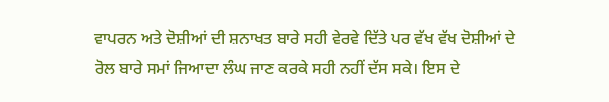ਵਾਪਰਨ ਅਤੇ ਦੋਸ਼ੀਆਂ ਦੀ ਸ਼ਨਾਖਤ ਬਾਰੇ ਸਹੀ ਵੇਰਵੇ ਦਿੱਤੇ ਪਰ ਵੱਖ ਵੱਖ ਦੋਸ਼ੀਆਂ ਦੇ ਰੋਲ ਬਾਰੇ ਸਮਾਂ ਜਿਆਦਾ ਲੰਘ ਜਾਣ ਕਰਕੇ ਸਹੀ ਨਹੀਂ ਦੱਸ ਸਕੇ। ਇਸ ਦੇ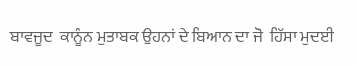ਬਾਵਜੂਦ  ਕਾਨੂੰਨ ਮੁਤਾਬਕ ਉਹਨਾਂ ਦੇ ਬਿਆਨ ਦਾ ਜੋ  ਹਿੱਸਾ ਮੁਦਈ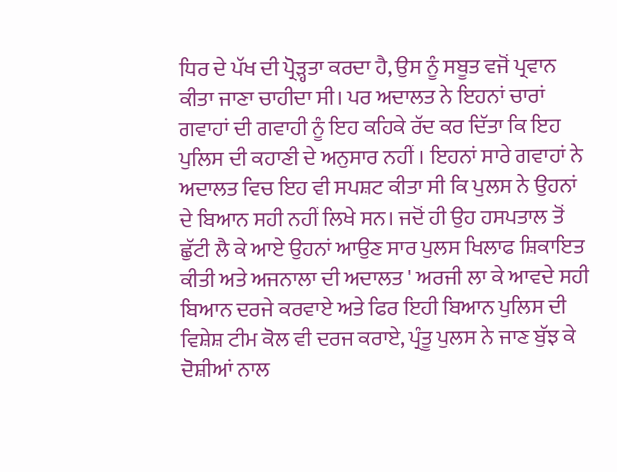ਧਿਰ ਦੇ ਪੱਖ ਦੀ ਪ੍ਰੋੜ੍ਹਤਾ ਕਰਦਾ ਹੈ, ਉਸ ਨੂੰ ਸਬੂਤ ਵਜੋਂ ਪ੍ਰਵਾਨ ਕੀਤਾ ਜਾਣਾ ਚਾਹੀਦਾ ਸੀ। ਪਰ ਅਦਾਲਤ ਨੇ ਇਹਨਾਂ ਚਾਰਾਂ ਗਵਾਹਾਂ ਦੀ ਗਵਾਹੀ ਨੂੰ ਇਹ ਕਹਿਕੇ ਰੱਦ ਕਰ ਦਿੱਤਾ ਕਿ ਇਹ ਪੁਲਿਸ ਦੀ ਕਹਾਣੀ ਦੇ ਅਨੁਸਾਰ ਨਹੀਂ । ਇਹਨਾਂ ਸਾਰੇ ਗਵਾਹਾਂ ਨੇ ਅਦਾਲਤ ਵਿਚ ਇਹ ਵੀ ਸਪਸ਼ਟ ਕੀਤਾ ਸੀ ਕਿ ਪੁਲਸ ਨੇ ਉਹਨਾਂ ਦੇ ਬਿਆਨ ਸਹੀ ਨਹੀਂ ਲਿਖੇ ਸਨ। ਜਦੋਂ ਹੀ ਉਹ ਹਸਪਤਾਲ ਤੋਂ ਛੁੱਟੀ ਲੈ ਕੇ ਆਏ ਉਹਨਾਂ ਆਉਣ ਸਾਰ ਪੁਲਸ ਖਿਲਾਫ ਸ਼ਿਕਾਇਤ ਕੀਤੀ ਅਤੇ ਅਜਨਾਲਾ ਦੀ ਅਦਾਲਤ ' ਅਰਜੀ ਲਾ ਕੇ ਆਵਦੇ ਸਹੀ ਬਿਆਨ ਦਰਜੇ ਕਰਵਾਏ ਅਤੇ ਫਿਰ ਇਹੀ ਬਿਆਨ ਪੁਲਿਸ ਦੀ ਵਿਸ਼ੇਸ਼ ਟੀਮ ਕੋਲ ਵੀ ਦਰਜ ਕਰਾਏ, ਪ੍ਰੰਤੂ ਪੁਲਸ ਨੇ ਜਾਣ ਬੁੱਝ ਕੇ ਦੋਸ਼ੀਆਂ ਨਾਲ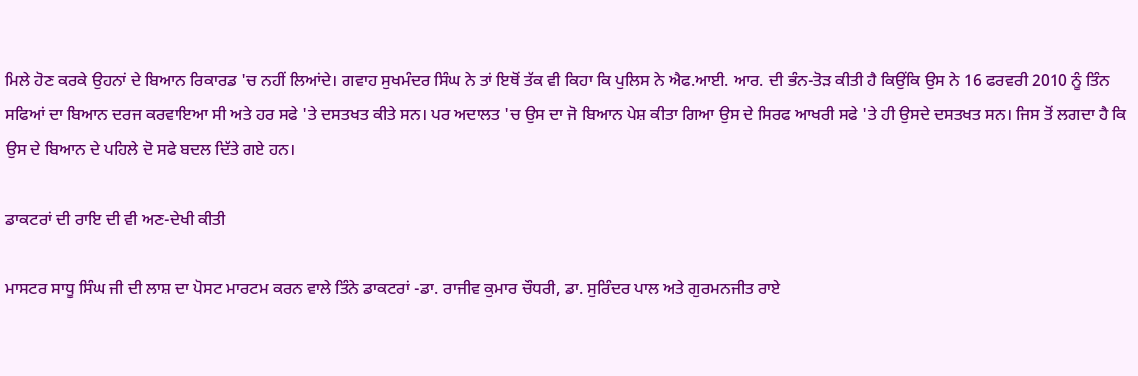ਮਿਲੇ ਹੋਣ ਕਰਕੇ ਉਹਨਾਂ ਦੇ ਬਿਆਨ ਰਿਕਾਰਡ 'ਚ ਨਹੀਂ ਲਿਆਂਦੇ। ਗਵਾਹ ਸੁਖਮੰਦਰ ਸਿੰਘ ਨੇ ਤਾਂ ਇਥੋਂ ਤੱਕ ਵੀ ਕਿਹਾ ਕਿ ਪੁਲਿਸ ਨੇ ਐਫ.ਆਈ. ਆਰ. ਦੀ ਭੰਨ-ਤੋੜ ਕੀਤੀ ਹੈ ਕਿਉਂਕਿ ਉਸ ਨੇ 16 ਫਰਵਰੀ 2010 ਨੂੰ ਤਿੰਨ ਸਫਿਆਂ ਦਾ ਬਿਆਨ ਦਰਜ ਕਰਵਾਇਆ ਸੀ ਅਤੇ ਹਰ ਸਫੇ 'ਤੇ ਦਸਤਖਤ ਕੀਤੇ ਸਨ। ਪਰ ਅਦਾਲਤ 'ਚ ਉਸ ਦਾ ਜੋ ਬਿਆਨ ਪੇਸ਼ ਕੀਤਾ ਗਿਆ ਉਸ ਦੇ ਸਿਰਫ ਆਖਰੀ ਸਫੇ 'ਤੇ ਹੀ ਉਸਦੇ ਦਸਤਖਤ ਸਨ। ਜਿਸ ਤੋਂ ਲਗਦਾ ਹੈ ਕਿ ਉਸ ਦੇ ਬਿਆਨ ਦੇ ਪਹਿਲੇ ਦੋ ਸਫੇ ਬਦਲ ਦਿੱਤੇ ਗਏ ਹਨ।

ਡਾਕਟਰਾਂ ਦੀ ਰਾਇ ਦੀ ਵੀ ਅਣ-ਦੇਖੀ ਕੀਤੀ

ਮਾਸਟਰ ਸਾਧੂ ਸਿੰਘ ਜੀ ਦੀ ਲਾਸ਼ ਦਾ ਪੋਸਟ ਮਾਰਟਮ ਕਰਨ ਵਾਲੇ ਤਿੰਨੇ ਡਾਕਟਰਾਂ -ਡਾ. ਰਾਜੀਵ ਕੁਮਾਰ ਚੌਧਰੀ, ਡਾ. ਸੁਰਿੰਦਰ ਪਾਲ ਅਤੇ ਗੁਰਮਨਜੀਤ ਰਾਏ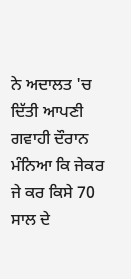ਨੇ ਅਦਾਲਤ 'ਚ ਦਿੱਤੀ ਆਪਣੀ ਗਵਾਹੀ ਦੌਰਾਨ ਮੰਨਿਆ ਕਿ ਜੇਕਰ ਜੇ ਕਰ ਕਿਸੇ 70 ਸਾਲ ਦੇ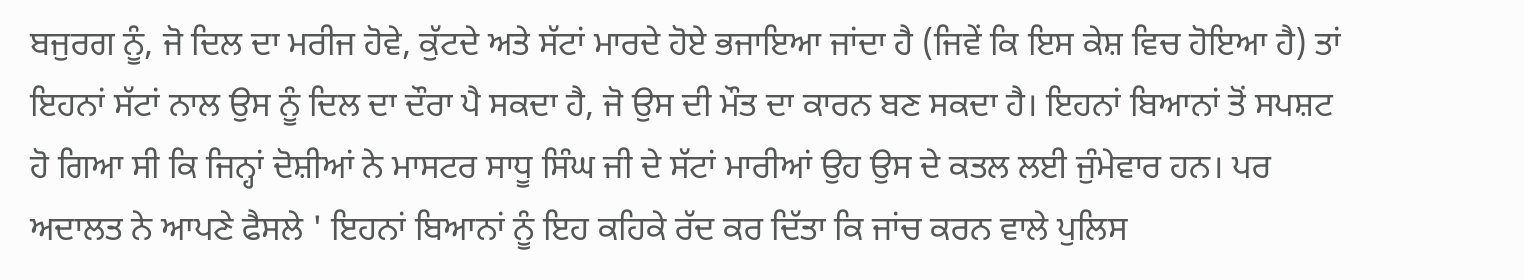ਬਜੁਰਗ ਨੂੰ, ਜੋ ਦਿਲ ਦਾ ਮਰੀਜ ਹੋਵੇ, ਕੁੱਟਦੇ ਅਤੇ ਸੱਟਾਂ ਮਾਰਦੇ ਹੋਏ ਭਜਾਇਆ ਜਾਂਦਾ ਹੈ (ਜਿਵੇਂ ਕਿ ਇਸ ਕੇਸ਼ ਵਿਚ ਹੋਇਆ ਹੈ) ਤਾਂ ਇਹਨਾਂ ਸੱਟਾਂ ਨਾਲ ਉਸ ਨੂੰ ਦਿਲ ਦਾ ਦੌਰਾ ਪੈ ਸਕਦਾ ਹੈ, ਜੋ ਉਸ ਦੀ ਮੌਤ ਦਾ ਕਾਰਨ ਬਣ ਸਕਦਾ ਹੈ। ਇਹਨਾਂ ਬਿਆਨਾਂ ਤੋਂ ਸਪਸ਼ਟ ਹੋ ਗਿਆ ਸੀ ਕਿ ਜਿਨ੍ਹਾਂ ਦੋਸ਼ੀਆਂ ਨੇ ਮਾਸਟਰ ਸਾਧੂ ਸਿੰਘ ਜੀ ਦੇ ਸੱਟਾਂ ਮਾਰੀਆਂ ਉਹ ਉਸ ਦੇ ਕਤਲ ਲਈ ਜੁੰਮੇਵਾਰ ਹਨ। ਪਰ ਅਦਾਲਤ ਨੇ ਆਪਣੇ ਫੈਸਲੇ ' ਇਹਨਾਂ ਬਿਆਨਾਂ ਨੂੰ ਇਹ ਕਹਿਕੇ ਰੱਦ ਕਰ ਦਿੱਤਾ ਕਿ ਜਾਂਚ ਕਰਨ ਵਾਲੇ ਪੁਲਿਸ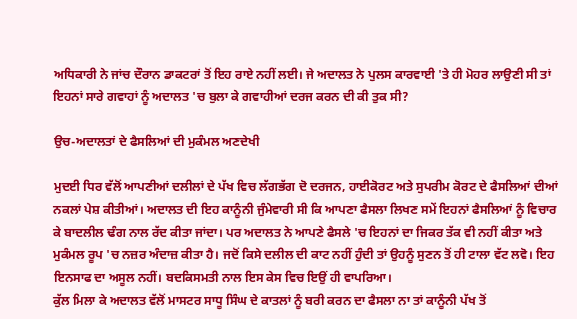ਅਧਿਕਾਰੀ ਨੇ ਜਾਂਚ ਦੌਰਾਨ ਡਾਕਟਰਾਂ ਤੋਂ ਇਹ ਰਾਏ ਨਹੀਂ ਲਈ। ਜੇ ਅਦਾਲਤ ਨੇ ਪੁਲਸ ਕਾਰਵਾਈ 'ਤੇ ਹੀ ਮੋਹਰ ਲਾਉਣੀ ਸੀ ਤਾਂ ਇਹਨਾਂ ਸਾਰੇ ਗਵਾਹਾਂ ਨੂੰ ਅਦਾਲਤ 'ਚ ਬੁਲਾ ਕੇ ਗਵਾਹੀਆਂ ਦਰਜ ਕਰਨ ਦੀ ਕੀ ਤੁਕ ਸੀ?

ਉਚ-ਅਦਾਲਤਾਂ ਦੇ ਫੈਸਲਿਆਂ ਦੀ ਮੁਕੰਮਲ ਅਣਦੇਖੀ

ਮੁਦਈ ਧਿਰ ਵੱਲੋਂ ਆਪਣੀਆਂ ਦਲੀਲਾਂ ਦੇ ਪੱਖ ਵਿਚ ਲੱਗਭੱਗ ਦੋ ਦਰਜਨ, ਹਾਈਕੋਰਟ ਅਤੇ ਸੁਪਰੀਮ ਕੋਰਟ ਦੇ ਫੈਸਲਿਆਂ ਦੀਆਂ ਨਕਲਾਂ ਪੇਸ਼ ਕੀਤੀਆਂ। ਅਦਾਲਤ ਦੀ ਇਹ ਕਾਨੂੰਨੀ ਜੁੰਮੇਵਾਰੀ ਸੀ ਕਿ ਆਪਣਾ ਫੈਸਲਾ ਲਿਖਣ ਸਮੇਂ ਇਹਨਾਂ ਫੈਸਲਿਆਂ ਨੂੰ ਵਿਚਾਰ ਕੇ ਬਾਦਲੀਲ ਢੰਗ ਨਾਲ ਰੱਦ ਕੀਤਾ ਜਾਂਦਾ। ਪਰ ਅਦਾਲਤ ਨੇ ਆਪਣੇ ਫੈਸਲੇ 'ਚ ਇਹਨਾਂ ਦਾ ਜਿਕਰ ਤੱਕ ਵੀ ਨਹੀਂ ਕੀਤਾ ਅਤੇ ਮੁਕੰਮਲ ਰੂਪ 'ਚ ਨਜ਼ਰ ਅੰਦਾਜ਼ ਕੀਤਾ ਹੈ। ਜਦੋਂ ਕਿਸੇ ਦਲੀਲ ਦੀ ਕਾਟ ਨਹੀਂ ਹੁੰਦੀ ਤਾਂ ਉਹਨੂੰ ਸੁਣਨ ਤੋਂ ਹੀ ਟਾਲਾ ਵੱਟ ਲਵੋ। ਇਹ ਇਨਸਾਫ ਦਾ ਅਸੂਲ ਨਹੀਂ। ਬਦਕਿਸਮਤੀ ਨਾਲ ਇਸ ਕੇਸ ਵਿਚ ਇਉਂ ਹੀ ਵਾਪਰਿਆ।
ਕੁੱਲ ਮਿਲਾ ਕੇ ਅਦਾਲਤ ਵੱਲੋਂ ਮਾਸਟਰ ਸਾਧੂ ਸਿੰਘ ਦੇ ਕਾਤਲਾਂ ਨੂੰ ਬਰੀ ਕਰਨ ਦਾ ਫੈਸਲਾ ਨਾ ਤਾਂ ਕਾਨੂੰਨੀ ਪੱਖ ਤੋਂ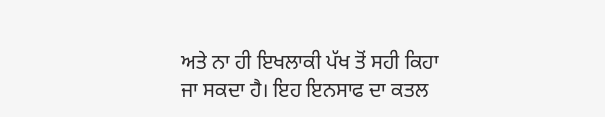ਅਤੇ ਨਾ ਹੀ ਇਖਲਾਕੀ ਪੱਖ ਤੋਂ ਸਹੀ ਕਿਹਾ ਜਾ ਸਕਦਾ ਹੈ। ਇਹ ਇਨਸਾਫ ਦਾ ਕਤਲ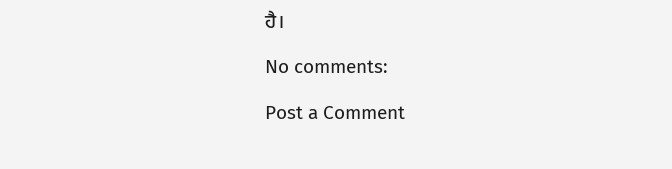ਹੈ।

No comments:

Post a Comment